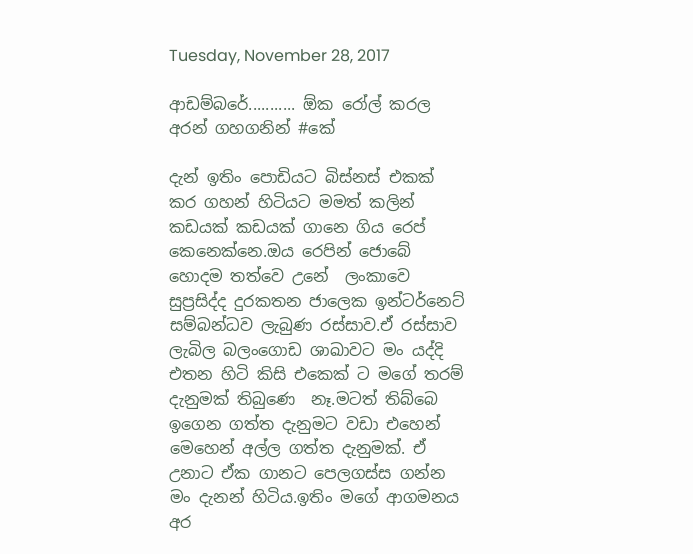Tuesday, November 28, 2017

ආඩම්බරේ........... ඕක රෝල් කරල අරන් ගහගනින් #කේ

දැන් ඉතිං පොඩියට බිස්නස් එකක් කර ගහන් හිටියට මමත් කලින් කඩයක් කඩයක් ගානෙ ගිය රෙප් කෙනෙක්නෙ.ඔය රෙපින් ජොබේ හොදම තත්වෙ උනේ  ලංකාවෙ සුප්‍රසිද්ද දුරකතන ජාලෙක ඉන්ටර්නෙට් සම්බන්ධව ලැබුණ රස්සාව.ඒ රස්සාව ලැබිල බලංගොඩ ශාඛාවට මං යද්දි එතන හිටි කිසි එකෙක් ට මගේ තරම් දැනුමක් තිබුණෙ  නෑ.මටත් තිබ්බෙ ඉගෙන ගත්ත දැනුමට වඩා එහෙන් මෙහෙන් අල්ල ගත්ත දැනුමක්. ඒ උනාට ඒක ගානට පෙලගස්ස ගන්න මං දැනන් හිටිය.ඉතිං මගේ ආගමනය අර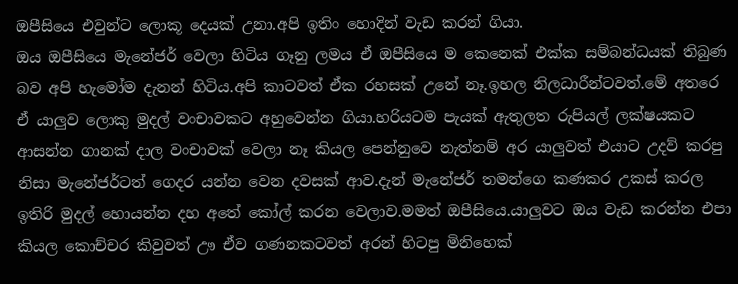ඔපීසියෙ එවුන්ට ලොකූ දෙයක් උනා.අපි ඉතිං හොදින් වැඩ කරන් ගියා.
ඔය ඔපීසියෙ මැනේජර් වෙලා හිටිය ගෑනු ලමය ඒ ඔපීසියෙ ම කෙනෙක් එක්ක සම්බන්ධයක් තිබුණ බව අපි හැමෝම දැනන් හිටිය.අපි කාටවත් ඒක රහසක් උනේ නෑ.ඉහල නිලධාරීන්ටවත්.මේ අතරෙ  ඒ යාලුව ලොකු මුදල් වංචාවකට අහුවෙන්න ගියා.හරියටම පැයක් ඇතුලත රුපියල් ලක්ෂයකට ආසන්න ගානක් දාල වංචාවක් වෙලා නෑ කියල පෙන්නුවෙ නැත්නම් අර යාලුවත් එයාට උදව් කරපු නිසා මැනේජර්ටත් ගෙදර යන්න වෙන දවසක් ආව.දැන් මැනේජර් තමන්ගෙ කණකර උකස් කරල ඉතිරි මුදල් හොයන්න දහ අතේ කෝල් කරන වෙලාව.මමත් ඔපීසියෙ.යාලුවට ඔය වැඩ කරන්න එපා කියල කොච්චර කිවුවත් ඌ ඒව ගණනකටවත් අරන් හිටපු මිනිහෙක්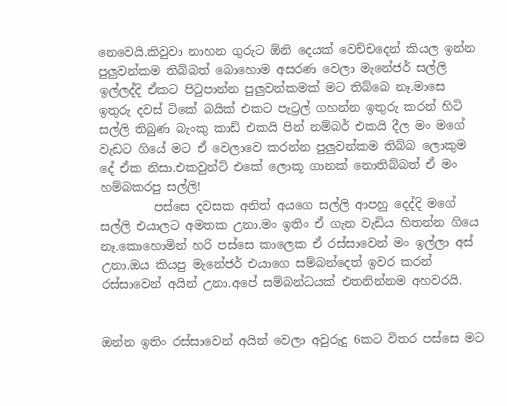නෙවෙයි.කිවුවා නාහන ගුරුට ඕනි දෙයක් වෙච්චදෙන් කියල ඉන්න පුලුවන්කම තිබ්බත් බොහොම අසරණ වෙලා මැනේජර් සල්ලි ඉල්ලද්දි ඒකට පිටුපාන්න පුලුවන්කමක් මට තිබ්බෙ නෑ.මාසෙ ඉතුරු දවස් ටිකේ බයික් එකට පැට්‍රල් ගහන්න ඉතුරු කරන් හිටි සල්ලි තිබුණ බැංකු කාඩ් එකයි පින් නම්බර් එකයි දීල මං මගේ වැඩට ගියේ මට ඒ වෙලාවෙ කරන්න පුලුවන්කම තිබ්බ ලොකුම දේ ඒක නිසා.එකවුන්ට් එකේ ලොකූ ගානක් නොතිබ්බත් ඒ මං හම්බකරපු සල්ලි!
         පස්සෙ දවසක අනිත් අයගෙ සල්ලි ආපහු දෙද්දි මගේ සල්ලි එයාලට අමතක උනා.මං ඉතිං ඒ ගැන වැඩිය හිතන්න ගියෙ නෑ.කොහොමින් හරි පස්සෙ කාලෙක ඒ රස්සාවෙන් මං ඉල්ලා අස් උනා.ඔය කියපු මැනේජර් එයාගෙ සම්බන්දෙත් ඉවර කරන් රස්සාවෙන් අයින් උනා.අපේ සම්බන්ධයක් එතනින්නම අහවරයි.


ඔන්න ඉතිං රස්සාවෙන් අයින් වෙලා අවුරුදු 6කට විතර පස්සෙ මට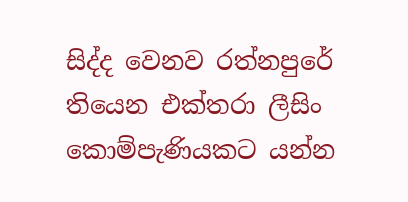සිද්ද වෙනව රත්නපුරේ තියෙන එක්තරා ලීසිං කොම්පැණියකට යන්න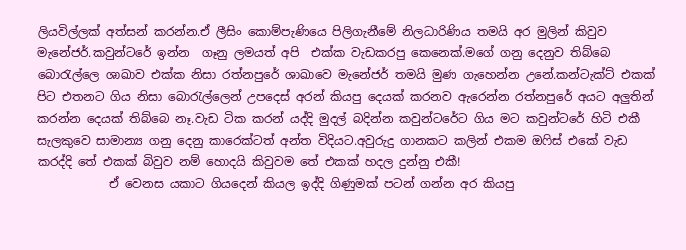ලියවිල්ලක් අත්සන් කරන්න.ඒ ලීසිං කොම්පැණියෙ පිලිගැනීමේ නිලධාරිණිය තමයි අර මුලින් කිවුව මැනේජර්.කවුන්ටරේ ඉන්න  ගෑනු ලමයත් අපි  එක්ක වැඩකරපු කෙනෙක්.මගේ ගනු දෙනුව තිබ්බෙ බොරැල්ලෙ ශාඛාව එක්ක නිසා රත්නපුරේ ශාඛාවෙ මැනේජර් තමයි මුණ ගැහෙන්න උනේ.කන්ටැක්ට් එකක් පිට එතනට ගිය නිසා බොරැල්ලෙන් උපදෙස් අරන් කියපු දෙයක් කරනව ඇරෙන්න රත්නපුරේ අයට අලුතින්   කරන්න දෙයක් තිබ්බෙ නෑ.වැඩ ටික කරන් යද්දි මුදල් බදින්න කවුන්ටරේට ගිය මට කවුන්ටරේ හිටි එකී සැලකුවෙ සාමාන්‍ය ගනු දෙනු කාරෙක්ටත් අන්ත විදියට.අවුරුදු ගානකට කලින් එකම ඔෆිස් එකේ වැඩ කරද්දි තේ එකක් බිවුව නම් හොදයි කිවුවම තේ එකක් හදල දුන්නු එකී!
            ඒ වෙනස යකාට ගියදෙන් කියල ඉද්දි ගිණුමක් පටන් ගන්න අර කියපු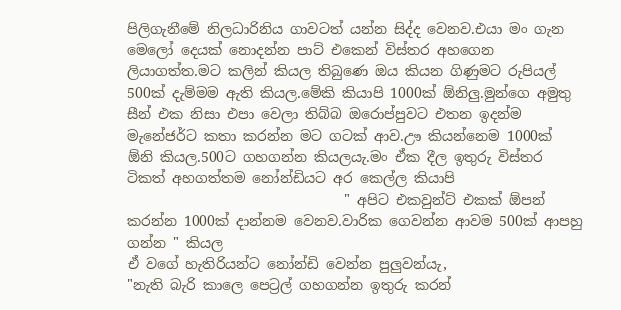පිලිගැනීමේ නිලධාරිනිය ගාවටත් යන්න සිද්ද වෙනව.එයා මං ගැන මෙලෝ දෙයක් නොදන්න පාට් එකෙන් විස්තර අහගෙන ලියාගත්ත.මට කලින් කියල තිබුණෙ ඔය කියන ගිණුමට රුපියල් 500ක් දැම්මම ඇති කියල.මේකි කියාපි 1000ක් ඕනිලු.මුන්ගෙ අමුතු සීන් එක නිසා එපා වෙලා තිබ්බ ඔරොප්පුවට එතන ඉදන්ම මැනේජර්ට කතා කරන්න මට ගටක් ආව.ඌ කියන්නෙම 1000ක් ඕනි කියල.500ට ගහගන්න කියලයැ.මං ඒක දීල ඉතුරු විස්තර ටිකත් අහගත්තම නෝන්ඩියට අර කෙල්ල කියාපි
                               " අපිට එකවුන්ට් එකක් ඕපන් කරන්න 1000ක් දාන්නම වෙනව.වාරික ගෙවන්න ආවම 500ක් ආපහු ගන්න " කියල
ඒ වගේ හැතිරියන්ට නෝන්ඩි වෙන්න පුලුවන්යැ,
"නැති බැරි කාලෙ පෙට්‍රල් ගහගන්න ඉතුරු කරන්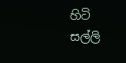හිටි සල්ලි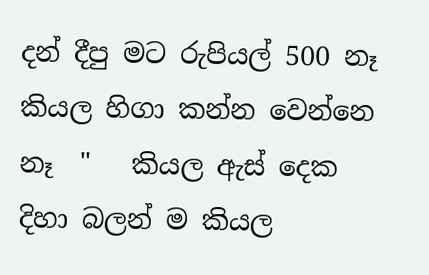දන් දීපු මට රුපියල් 500 නෑ කියල හිගා කන්න වෙන්නෙ නෑ  "   කියල ඇස් දෙක දිහා බලන් ම කියල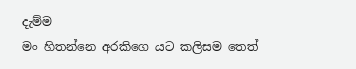දැම්ම
මං හිතන්නෙ අරකිගෙ යට කලිසම තෙත්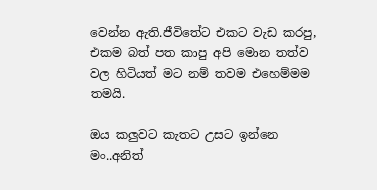වෙන්න ඇති.ජීවිතේට එකට වැඩ කරපු, එකම බත් පත කාපු අපි මොන තත්ව වල හිටියත් මට නම් තවම එහෙම්මම තමයි.

ඔය කලුවට කැතට උසට ඉන්නෙ මං..අනිත්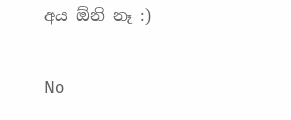අය ඕනි නෑ :)

No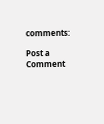comments:

Post a Comment